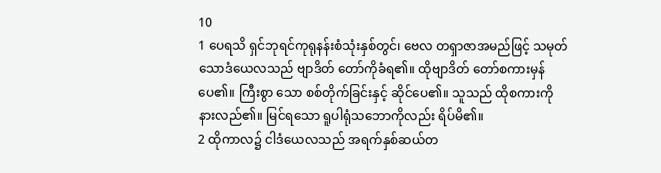10
1 ပေရသိ ရှင်ဘုရင်ကုရုနန်းစံသုံးနှစ်တွင်၊ ဗေလ တရှာဇာအမည်ဖြင့် သမုတ်သောဒံယေလသည် ဗျာဒိတ် တော်ကိုခံရ၏။ ထိုဗျာဒိတ် တော်စကားမှန်ပေ၏။ ကြီးစွာ သော စစ်တိုက်ခြင်းနှင့် ဆိုင်ပေ၏။ သူသည် ထိုစကားကို နားလည်၏။ မြင်ရသော ရူပါရုံသဘောကိုလည်း ရိပ်မိ၏။
2 ထိုကာလ၌ ငါဒံယေလသည် အရက်နှစ်ဆယ်တ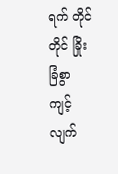ရက် တိုင်တိုင် ခြိုးခြံစွာ ကျင့်လျက်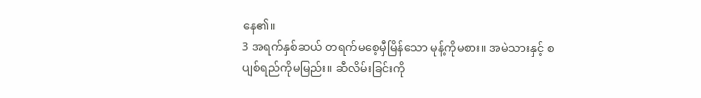နေ၏။
3 အရက်နှစ်ဆယ် တရက်မစေ့မှီမြိန်သော မုန့်ကိုမစား။ အမဲသားနှင့် စပျစ်ရည်ကိုမမြည်း။ ဆီလိမ်းခြင်းကို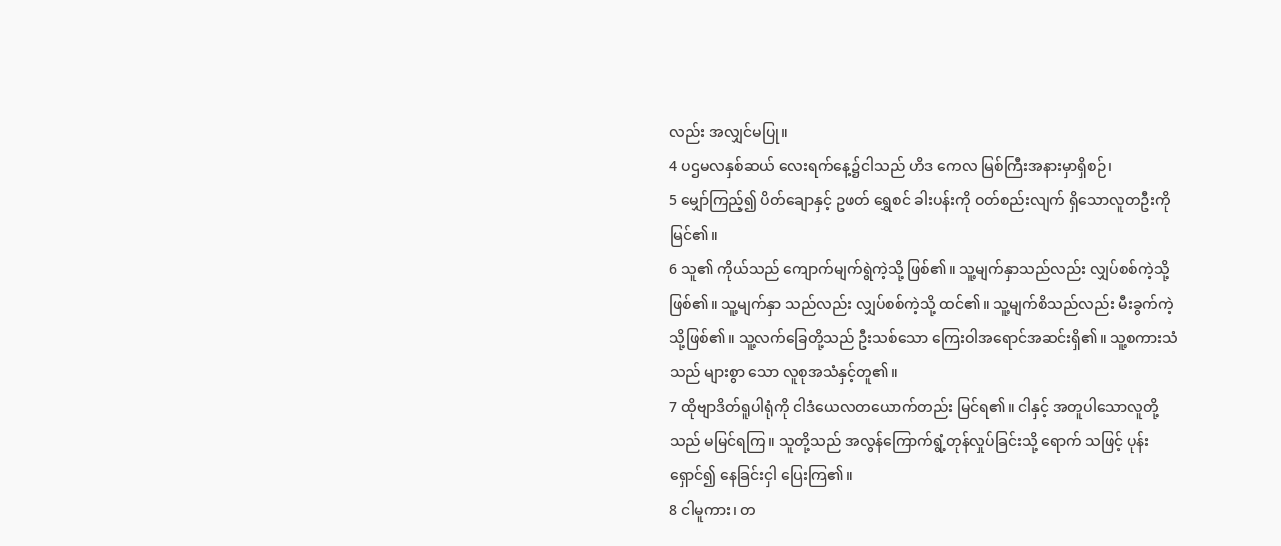လည်း အလျှင်မပြု။
4 ပဌမလနှစ်ဆယ် လေးရက်နေ့၌ငါသည် ဟိဒ ကေလ မြစ်ကြီးအနားမှာရှိစဉ်၊
5 မျှော်ကြည့်၍ ပိတ်ချောနှင့် ဥဖတ် ရွှေစင် ခါးပန်းကို ဝတ်စည်းလျက် ရှိသောလူတဦးကို မြင်၏။
6 သူ၏ ကိုယ်သည် ကျောက်မျက်ရွဲကဲ့သို့ ဖြစ်၏။ သူ့မျက်နှာသည်လည်း လျှပ်စစ်ကဲ့သို့ ဖြစ်၏။ သူ့မျက်နှာ သည်လည်း လျှပ်စစ်ကဲ့သို့ ထင်၏။ သူ့မျက်စိသည်လည်း မီးခွက်ကဲ့သို့ဖြစ်၏။ သူ့လက်ခြေတို့သည် ဦးသစ်သော ကြေးဝါအရောင်အဆင်းရှိ၏။ သူ့စကားသံသည် များစွာ သော လူစုအသံနှင့်တူ၏။
7 ထိုဗျာဒိတ်ရူပါရုံကို ငါဒံယေလတယောက်တည်း မြင်ရ၏။ ငါနှင့် အတူပါသောလူတို့သည် မမြင်ရကြ။ သူတို့သည် အလွန်ကြောက်ရွံ့တုန်လှုပ်ခြင်းသို့ ရောက် သဖြင့် ပုန်းရှောင်၍ နေခြင်းငှါ ပြေးကြ၏။
8 ငါမူကား၊ တ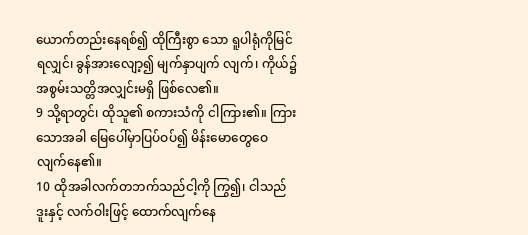ယောက်တည်းနေရစ်၍ ထိုကြီးစွာ သော ရူပါရုံကိုမြင်ရလျှင်၊ ခွန်အားလျော့၍ မျက်နှာပျက် လျက်၊ ကိုယ်၌ အစွမ်းသတ္တိအလျှင်းမရှိ ဖြစ်လေ၏။
9 သို့ရာတွင်၊ ထိုသူ၏ စကားသံကို ငါကြား၏။ ကြားသောအခါ မြေပေါ်မှာပြပ်ဝပ်၍ မိန်းမောတွေဝေ လျက်နေ၏။
10 ထိုအခါလက်တဘက်သည်ငါ့ကို ကြွ၍၊ ငါသည် ဒူးနှင့် လက်ဝါးဖြင့် ထောက်လျက်နေ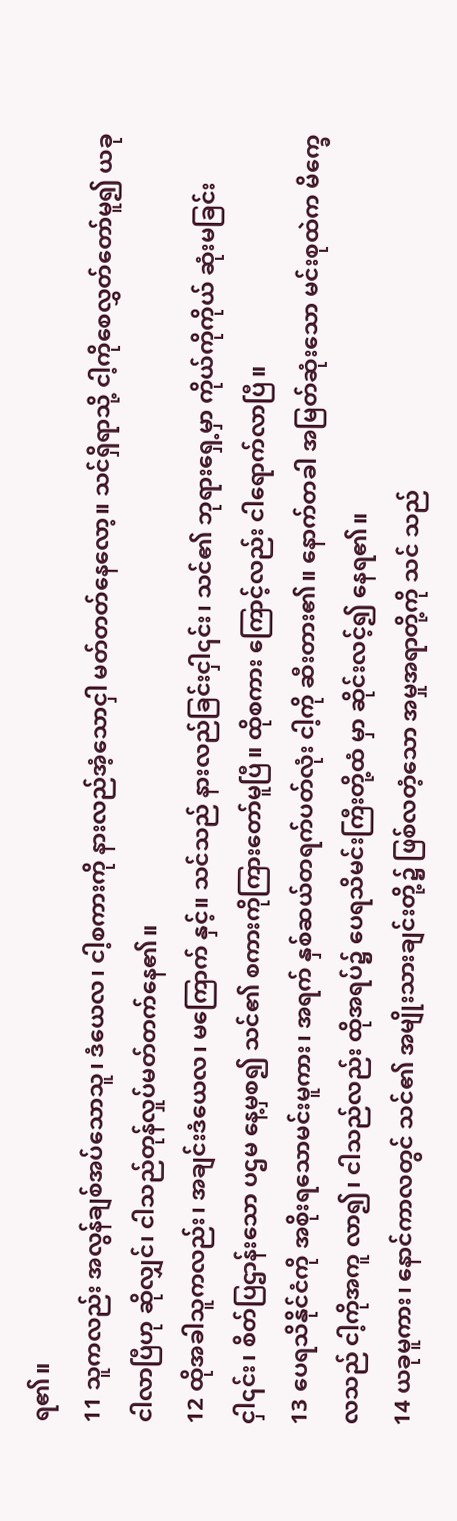ရ၏။
11 သူကလည်း အလွန်ချစ်အပ်သောသူ၊ ဒံယေလ၊ ငါ့စကားကို နားလည်အံ့သောငှါ မတ်တတ်နေလော့။ သင်ရှိရာသို့ ငါ့ကိုစေလွှတ်တော်မူ၍ ယခုငါလာပြီဟု ဆိုလျှင်၊ ငါသည်တုန်လှုပ်မတ်တက်နေ၏။
12 ထိုအခါသူကလည်း၊ အချင်းဒံယေလ၊ မကြောက် နှင့်။ သင်သည် နားလည်ခြင်းငှါ၎င်း၊ သင်၏ ဘုရားရှေ့မှာ ကိုယ်ကိုကိုယ် ဆုံးမခြင်းငှါ၎င်း၊ စိတ်ပြဌာန်းသော ပဌမ နေ့မှစ၍ သင်၏ စကားကိုကြားတော်မူပြီ။ ထိုစကား ကြောင့်လည်း ငါရောက်လာပြီ။
13 ပေရသိနိုင်ငံကို အစိုးရသောမင်းမူကား၊ အရက် နှစ်ဆယ်တရက်ပတ်လုံး ငါ့ကို ဆီးတား၏။ နောက်တခါ အမြတ်ဆုံးသော မင်းစုထဲက မိက္ခေလသည် ငါ့ကိုအကူ လာ၍၊ ငါသည်လည်း ထိုအရပ်၌ ပေရသိမင်းကြီးတို့ထံ မှာ ဆိုင်းလင့်၍ နေရ၏။
14 ယခုမူကား၊ နောင်ကာလတွင် သင်၏ အမျိုးသားချင်းတို့၌ ဖြစ်လတံ့သော အမှုအရာတို့ကို သင် သည်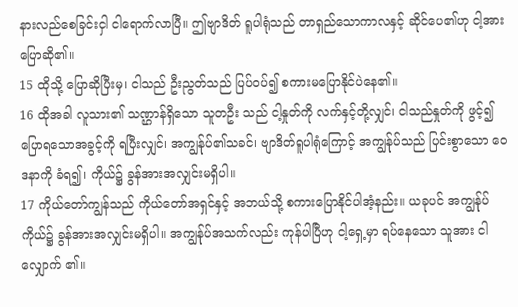နားလည်စေခြင်းငှါ ငါရောက်လာပြီ။ ဤဗျာဒိတ် ရူပါရုံသည် တာရှည်သောကာလနှင့် ဆိုင်ပေ၏ဟု ငါ့အား ပြောဆို၏။
15 ထိုသို့ ပြောဆိုပြီးမှ၊ ငါသည် ဦးညွတ်သည် ပြပ်ဝပ်၍ စကားမပြောနိုင်ပဲနေ၏။
16 ထိုအခါ လူသား၏ သဏ္ဌာန်ရှိသော သူတဦး သည် ငါ့နှုတ်ကို လက်နှင့်တို့လျှင်၊ ငါသည်နှုတ်ကို ဖွင့်၍ ပြောရသောအခွင့်ကို ရပြီးလျှင်၊ အကျွန်ုပ်၏သခင်၊ ဗျာဒိတ်ရူပါရုံကြောင့် အကျွန်ုပ်သည် ပြင်းစွာသော ဝေဒနာကို ခံရ၍၊ ကိုယ်၌ ခွန်အားအလျှင်းမရှိပါ။
17 ကိုယ်တော်ကျွန်သည် ကိုယ်တော်အရှင်နှင့် အဘယ်သို့ စကားပြောနိုင်ပါအံ့နည်း။ ယခုပင် အကျွန်ုပ် ကိုယ်၌ ခွန်အားအလျှင်းမရှိပါ။ အကျွန်ုပ်အသက်လည်း ကုန်ပါပြီဟု ငါ့ရှေ့မှာ ရပ်နေသော သူအား ငါလျှောက် ၏။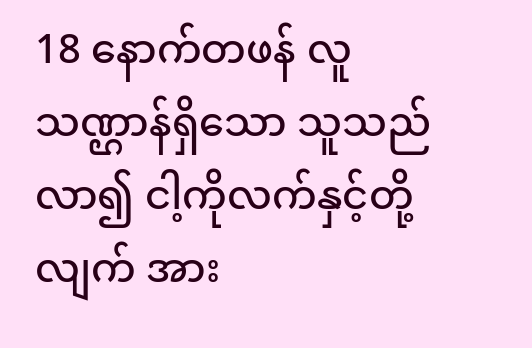18 နောက်တဖန် လူသဏ္ဌာန်ရှိသော သူသည် လာ၍ ငါ့ကိုလက်နှင့်တို့လျက် အား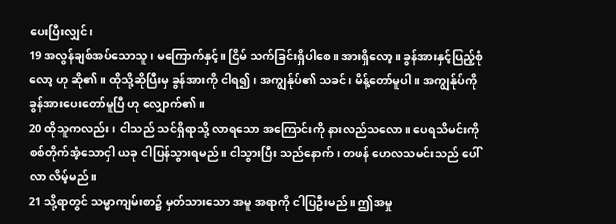ပေးပြီးလျှင်၊
19 အလွန်ချစ်အပ်သောသူ၊ မကြောက်နှင့်။ ငြိမ် သက်ခြင်းရှိပါစေ။ အားရှိလော့။ ခွန်အားနှင့်ပြည့်စုံလော့ ဟု ဆို၏။ ထိုသို့ဆိုပြီးမှ ခွန်အားကို ငါရ၍၊ အကျွန်ုပ်၏ သခင်၊ မိန့်တော်မူပါ။ အကျွန်ုပ်ကို ခွန်အားပေးတော်မူပြီ ဟု လျှောက်၏။
20 ထိုသူကလည်း၊ ငါသည် သင်ရှိရာသို့ လာရသော အကြောင်းကို နားလည်သလော။ ပေရသိမင်းကို စစ်တိုက်အံ့သောငှါ ယခု ငါပြန်သွားရမည်။ ငါသွားပြီး သည်နောက်၊ တဖန် ဟေလသမင်းသည် ပေါ်လာ လိမ့်မည်။
21 သို့ရာတွင် သမ္မာကျမ်းစာ၌ မှတ်သားသော အမူ အရာကို ငါပြဦးမည်။ ဤအမှု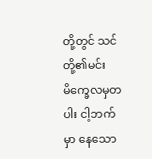တို့တွင် သင်တို့၏မင်း မိက္ခေလမှတပါး ငါ့ဘက်မှာ နေသော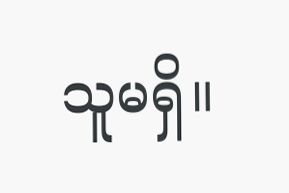သူမရှိ။